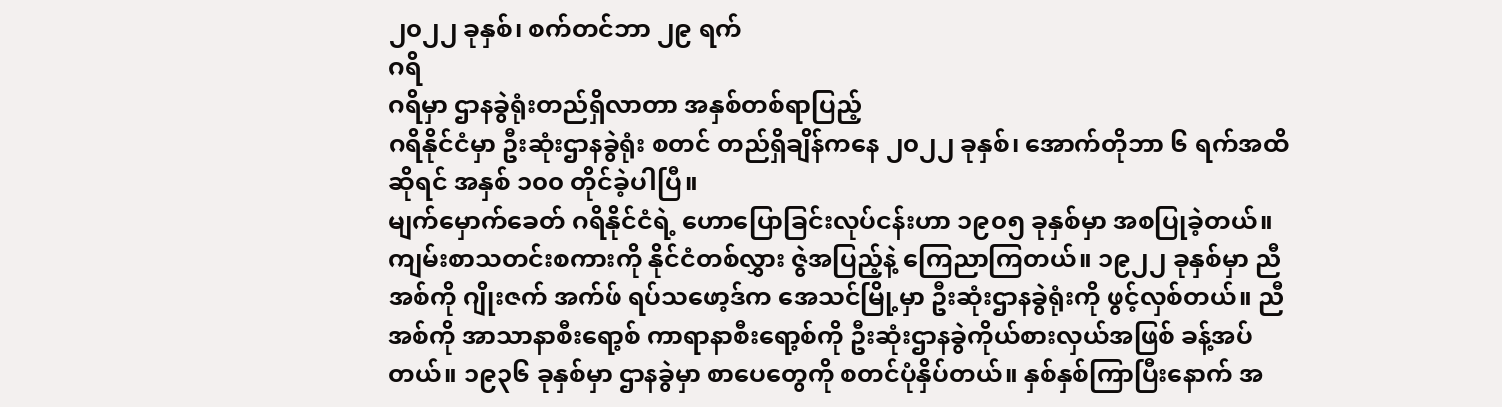၂၀၂၂ ခုနှစ်၊ စက်တင်ဘာ ၂၉ ရက်
ဂရိ
ဂရိမှာ ဌာနခွဲရုံးတည်ရှိလာတာ အနှစ်တစ်ရာပြည့်
ဂရိနိုင်ငံမှာ ဦးဆုံးဌာနခွဲရုံး စတင် တည်ရှိချိန်ကနေ ၂၀၂၂ ခုနှစ်၊ အောက်တိုဘာ ၆ ရက်အထိဆိုရင် အနှစ် ၁၀၀ တိုင်ခဲ့ပါပြီ။
မျက်မှောက်ခေတ် ဂရိနိုင်ငံရဲ့ ဟောပြောခြင်းလုပ်ငန်းဟာ ၁၉၀၅ ခုနှစ်မှာ အစပြုခဲ့တယ်။ ကျမ်းစာသတင်းစကားကို နိုင်ငံတစ်လွှား ဇွဲအပြည့်နဲ့ ကြေညာကြတယ်။ ၁၉၂၂ ခုနှစ်မှာ ညီအစ်ကို ဂျိုးဇက် အက်ဖ် ရပ်သဖော့ဒ်က အေသင်မြို့မှာ ဦးဆုံးဌာနခွဲရုံးကို ဖွင့်လှစ်တယ်။ ညီအစ်ကို အာသာနာစီးရော့စ် ကာရာနာစီးရော့စ်ကို ဦးဆုံးဌာနခွဲကိုယ်စားလှယ်အဖြစ် ခန့်အပ်တယ်။ ၁၉၃၆ ခုနှစ်မှာ ဌာနခွဲမှာ စာပေတွေကို စတင်ပုံနှိပ်တယ်။ နှစ်နှစ်ကြာပြီးနောက် အ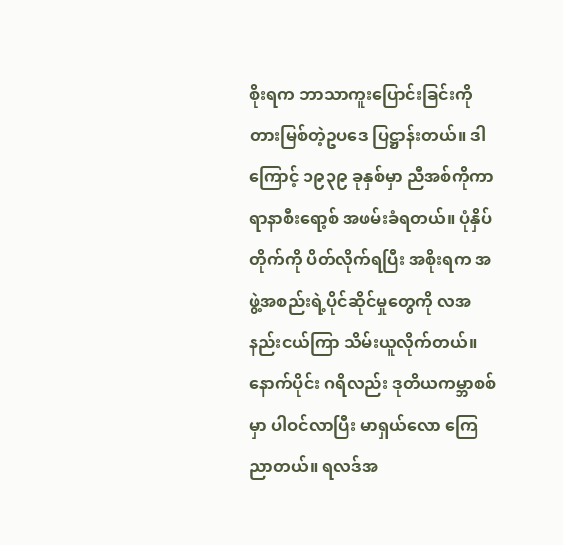စိုးရက ဘာသာကူးပြောင်းခြင်းကို တားမြစ်တဲ့ဥပဒေ ပြဋ္ဌာန်းတယ်။ ဒါကြောင့် ၁၉၃၉ ခုနှစ်မှာ ညီအစ်ကိုကာရာနာစီးရော့စ် အဖမ်းခံရတယ်။ ပုံနှိပ်တိုက်ကို ပိတ်လိုက်ရပြီး အစိုးရက အဖွဲ့အစည်းရဲ့ပိုင်ဆိုင်မှုတွေကို လအနည်းငယ်ကြာ သိမ်းယူလိုက်တယ်။ နောက်ပိုင်း ဂရိလည်း ဒုတိယကမ္ဘာစစ်မှာ ပါဝင်လာပြီး မာရှယ်လော ကြေညာတယ်။ ရလဒ်အ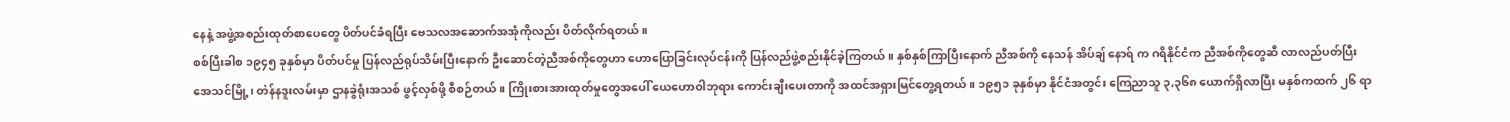နေနဲ့ အဖွဲ့အစည်းထုတ်စာပေတွေ ပိတ်ပင်ခံရပြီး ဗေသလအဆောက်အအုံကိုလည်း ပိတ်လိုက်ရတယ်။
စစ်ပြီးခါစ ၁၉၄၅ ခုနှစ်မှာ ပိတ်ပင်မှု ပြန်လည်ရုပ်သိမ်းပြီးနောက် ဦးဆောင်တဲ့ညီအစ်ကိုတွေဟာ ဟောပြောခြင်းလုပ်ငန်းကို ပြန်လည်ဖွဲ့စည်းနိုင်ခဲ့ကြတယ်။ နှစ်နှစ်ကြာပြီးနောက် ညီအစ်ကို နေသန် အိပ်ချ် နောရ် က ဂရိနိုင်ငံက ညီအစ်ကိုတွေဆီ လာလည်ပတ်ပြီး အေသင်မြို့၊ တဲန်နဒူးလမ်းမှာ ဌာနခွဲရုံးအသစ် ဖွင့်လှစ်ဖို့ စီစဉ်တယ်။ ကြိုးစားအားထုတ်မှုတွေအပေါ် ယေဟောဝါဘုရား ကောင်းချီးပေးတာကို အထင်အရှားမြင်တွေ့ရတယ်။ ၁၉၅၁ ခုနှစ်မှာ နိုင်ငံအတွင်း ကြေညာသူ ၃,၃၆၈ ယောက်ရှိလာပြီး မနှစ်ကထက် ၂၆ ရာ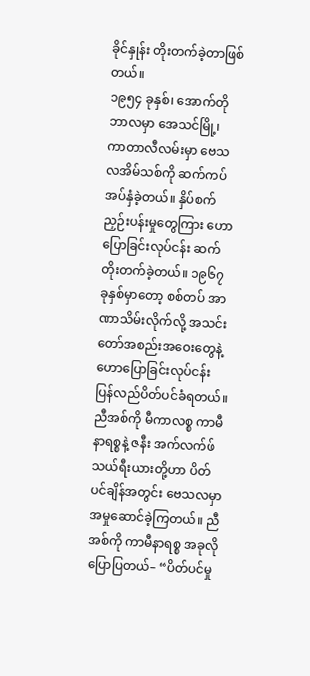ခိုင်နှုန်း တိုးတက်ခဲ့တာဖြစ်တယ်။
၁၉၅၄ ခုနှစ်၊ အောက်တိုဘာလမှာ အေသင်မြို့၊ ကာတာလီလမ်းမှာ ဗေသလအိမ်သစ်ကို ဆက်ကပ်အပ်နှံခဲ့တယ်။ နှိပ်စက်ညှဉ်းပန်းမှုတွေကြား ဟောပြောခြင်းလုပ်ငန်း ဆက်တိုးတက်ခဲ့တယ်။ ၁၉၆၇ ခုနှစ်မှာတော့ စစ်တပ် အာဏာသိမ်းလိုက်လို့ အသင်းတော်အစည်းအဝေးတွေနဲ့ ဟောပြောခြင်းလုပ်ငန်း ပြန်လည်ပိတ်ပင်ခံရတယ်။
ညီအစ်ကို မီကာလစ္စ ကာမီနာရစ္စနဲ့ ဇနီး အက်လက်ဖ်သယ်ရီးယားတို့ဟာ ပိတ်ပင်ချိန်အတွင်း ဗေသလမှာ အမှုဆောင်ခဲ့ကြတယ်။ ညီအစ်ကို ကာမီနာရစ္စ အခုလိုပြောပြတယ်– “ပိတ်ပင်မှု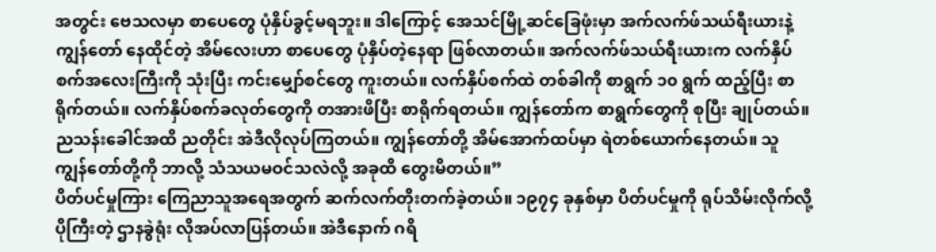အတွင်း ဗေသလမှာ စာပေတွေ ပုံနှိပ်ခွင့်မရဘူး။ ဒါကြောင့် အေသင်မြို့ဆင်ခြေဖုံးမှာ အက်လက်ဖ်သယ်ရီးယားနဲ့ ကျွန်တော် နေထိုင်တဲ့ အိမ်လေးဟာ စာပေတွေ ပုံနှိပ်တဲ့နေရာ ဖြစ်လာတယ်။ အက်လက်ဖ်သယ်ရီးယားက လက်နှိပ်စက်အလေးကြီးကို သုံးပြီး ကင်းမျှော်စင်တွေ ကူးတယ်။ လက်နှိပ်စက်ထဲ တစ်ခါကို စာရွက် ၁၀ ရွက် ထည့်ပြီး စာရိုက်တယ်။ လက်နှိပ်စက်ခလုတ်တွေကို တအားဖိပြီး စာရိုက်ရတယ်။ ကျွန်တော်က စာရွက်တွေကို စုပြီး ချုပ်တယ်။ ညသန်းခေါင်အထိ ညတိုင်း အဲဒီလိုလုပ်ကြတယ်။ ကျွန်တော်တို့ အိမ်အောက်ထပ်မှာ ရဲတစ်ယောက်နေတယ်။ သူ ကျွန်တော်တို့ကို ဘာလို့ သံသယမဝင်သလဲလို့ အခုထိ တွေးမိတယ်။”
ပိတ်ပင်မှုကြား ကြေညာသူအရေအတွက် ဆက်လက်တိုးတက်ခဲ့တယ်။ ၁၉၇၄ ခုနှစ်မှာ ပိတ်ပင်မှုကို ရုပ်သိမ်းလိုက်လို့ ပိုကြီးတဲ့ ဌာနခွဲရုံး လိုအပ်လာပြန်တယ်။ အဲဒီနောက် ဂရိ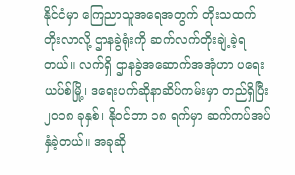နိုင်ငံမှာ ကြေညာသူအရေအတွက် တိုးသထက်တိုးလာလို့ ဌာနခွဲရုံးကို ဆက်လက်တိုးချဲ့ခဲ့ရတယ်။ လက်ရှိ ဌာနခွဲအဆောက်အအုံဟာ ပရေးယပ်စ်မြို့၊ ဒရေးပက်ဆိုနာဆိပ်ကမ်းမှာ တည်ရှိပြီး ၂၀၁၈ ခုနှစ်၊ နိုဝင်ဘာ ၁၈ ရက်မှာ ဆက်ကပ်အပ်နှံခဲ့တယ်။ အခုဆို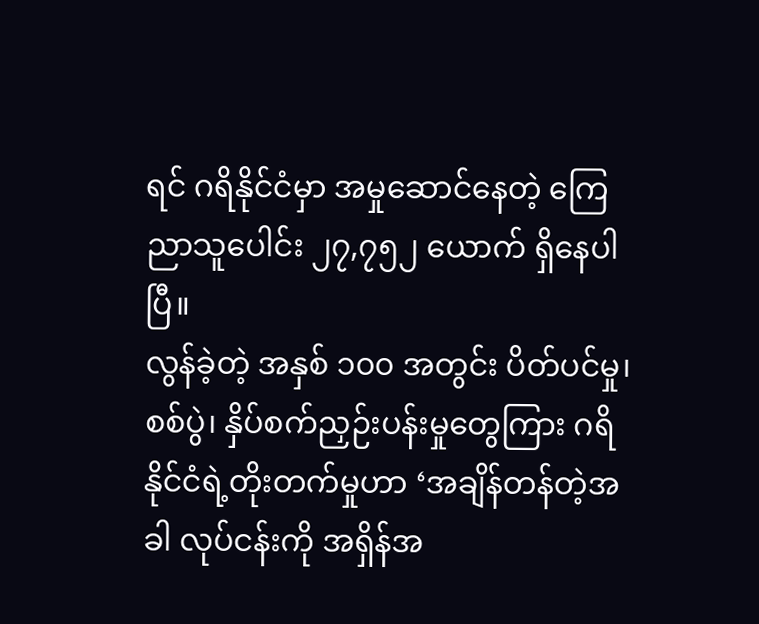ရင် ဂရိနိုင်ငံမှာ အမှုဆောင်နေတဲ့ ကြေညာသူပေါင်း ၂၇,၇၅၂ ယောက် ရှိနေပါပြီ။
လွန်ခဲ့တဲ့ အနှစ် ၁၀၀ အတွင်း ပိတ်ပင်မှု၊ စစ်ပွဲ၊ နှိပ်စက်ညှဉ်းပန်းမှုတွေကြား ဂရိနိုင်ငံရဲ့တိုးတက်မှုဟာ ‘အချိန်တန်တဲ့အခါ လုပ်ငန်းကို အရှိန်အ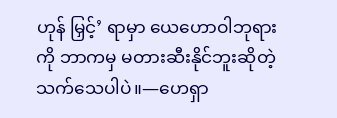ဟုန် မြှင့်’ ရာမှာ ယေဟောဝါဘုရားကို ဘာကမှ မတားဆီးနိုင်ဘူးဆိုတဲ့ သက်သေပါပဲ။—ဟေရှာ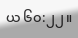ယ ၆၀:၂၂။